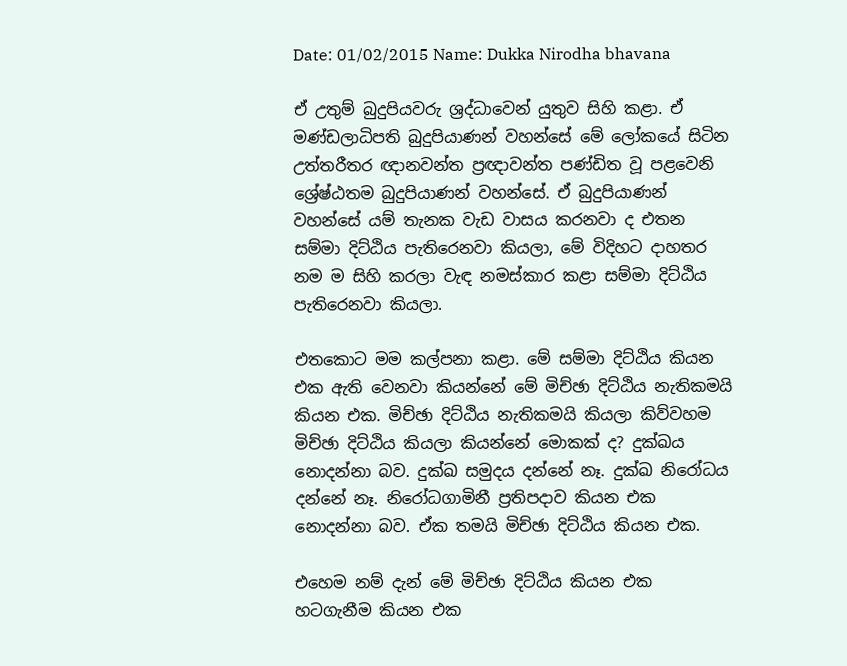Date: 01/02/2015 Name: Dukka Nirodha bhavana

ඒ උතුම් බුදුපියවරු ශ්‍රද්ධාවෙන් යුතුව සිහි කළා. ඒ මණ්ඩලාධිපති බුදුපියාණන් වහන්සේ මේ ලෝකයේ සිටින උත්තරීතර ඥානවන්ත ප්‍රඥාවන්ත පණ්ඩිත වූ පළවෙනි ශ්‍රේෂ්ඨතම බුදුපියාණන් වහන්සේ. ඒ බුදුපියාණන් වහන්සේ යම් තැනක වැඩ වාසය කරනවා ද එතන සම්මා දිට්ඨිය පැතිරෙනවා කියලා, මේ විදිහට දාහතර නම ම සිහි කරලා වැඳ නමස්කාර කළා සම්මා දිට්ඨිය පැතිරෙනවා කියලා.

එතකොට මම කල්පනා කළා. මේ සම්මා දිට්ඨිය කියන එක ඇති වෙනවා කියන්නේ මේ මිච්ඡා දිට්ඨිය නැතිකමයි කියන එක. මිච්ඡා දිට්ඨිය නැතිකමයි කියලා කිව්වහම මිච්ඡා දිට්ඨිය කියලා කියන්නේ මොකක් ද? දුක්ඛය නොදන්නා බව. දුක්ඛ සමුදය දන්නේ නෑ. දුක්ඛ නිරෝධය දන්නේ නෑ. නිරෝධගාමිනී ප්‍රතිපදාව කියන එක නොදන්නා බව. ඒක තමයි මිච්ඡා දිට්ඨිය කියන එක.

එහෙම නම් දැන් මේ මිච්ඡා දිට්ඨිය කියන එක හටගැනීම කියන එක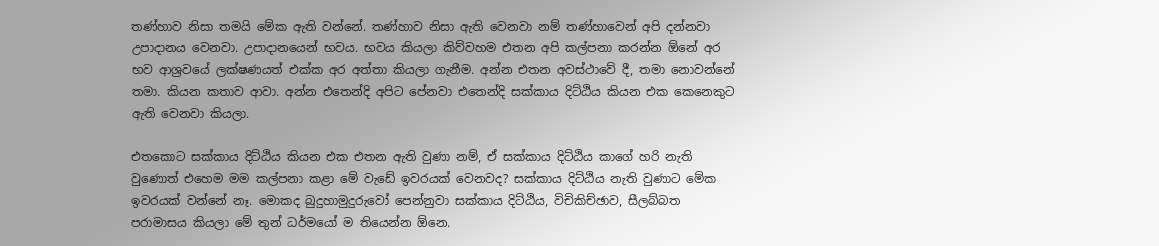තණ්හාව නිසා තමයි මේක ඇති වන්නේ. තණ්හාව නිසා ඇති වෙනවා නම් තණ්හාවෙන් අපි දන්නවා උපාදානය වෙනවා. උපාදානයෙන් භවය. භවය කියලා කිව්වහම එතන අපි කල්පනා කරන්න ඕනේ අර භව ආශ්‍රවයේ ලක්ෂණයත් එක්ක අර අත්තා කියලා ගැනීම. අන්න එතන අවස්ථාවේ දී, තමා නොවන්නේ තමා. කියන කතාව ආවා. අන්න එතෙන්දි අපිට පේනවා එතෙන්දි සක්කාය දිට්ඨිය කියන එක කෙනෙකුට ඇති වෙනවා කියලා.

එතකොට සක්කාය දිට්ඨිය කියන එක එතන ඇති වුණා නම්, ඒ සක්කාය දිට්ඨිය කාගේ හරි නැති වුණොත් එහෙම මම කල්පනා කළා මේ වැඩේ ඉවරයක් වෙනවද? සක්කාය දිට්ඨිය නැති වුණාට මේක ඉවරයක් වන්නේ නෑ. මොකද බුදුහාමුදුරුවෝ පෙන්නුවා සක්කාය දිට්ඨිය, විචිකිච්ඡාව, සීලබ්බත පරාමාසය කියලා මේ තුන් ධර්මයෝ ම තියෙන්න ඕනෙ.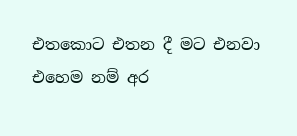එතකොට එතන දී මට එනවා එහෙම නම් අර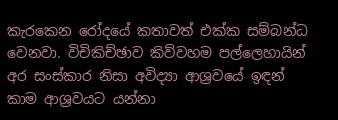කැරකෙන රෝදයේ කතාවත් එක්ක සම්බන්ධ වෙනවා. විචිකිච්ඡාව කිව්වහම පල්ලෙහායින් අර සංස්කාර නිසා අවිද්‍යා ආශ්‍රවයේ ඉඳන් කාම ආශ්‍රවයට යන්නා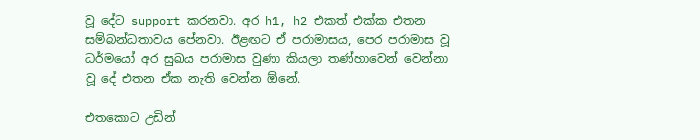වූ දේට support කරනවා. අර h1, h2 එකත් එක්ක එතන සම්බන්ධතාවය පේනවා. ඊළඟට ඒ පරාමාසය, පෙර පරාමාස වූ ධර්මයෝ අර සුඛය පරාමාස වුණා කියලා තණ්හාවෙන් වෙන්නා වූ දේ එතන ඒක නැති වෙන්න ඕනේ.

එතකොට උඩින්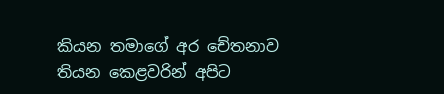කියන තමාගේ අර චේතනාව තියන කෙළවරින් අපිට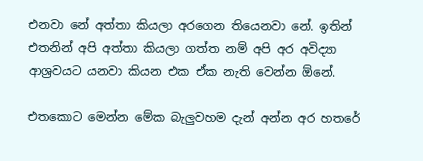එනවා නේ අත්තා කියලා අරගෙන තියෙනවා නේ. ඉතින් එතනින් අපි අත්තා කියලා ගත්ත නම් අපි අර අවිද්‍යා ආශ්‍රවයට යනවා කියන එක ඒක නැති වෙන්න ඕනේ.

එතකොට මෙන්න මේක බැලුවහම දැන් අන්න අර හතරේ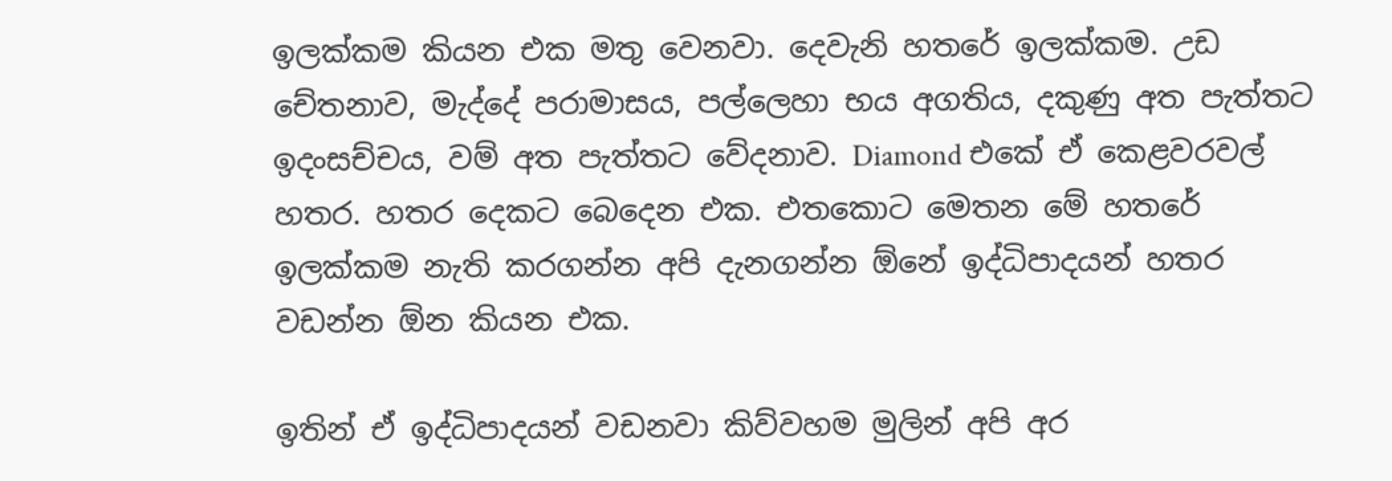ඉලක්කම කියන එක මතු වෙනවා. දෙවැනි හතරේ ඉලක්කම. උඩ චේතනාව, මැද්දේ පරාමාසය, පල්ලෙහා භය අගතිය, දකුණු අත පැත්තට ඉදංසච්චය, වම් අත පැත්තට වේදනාව. Diamond එකේ ඒ කෙළවරවල් හතර. හතර දෙකට බෙදෙන එක. එතකොට මෙතන මේ හතරේ ඉලක්කම නැති කරගන්න අපි දැනගන්න ඕනේ ඉද්ධිපාදයන් හතර වඩන්න ඕන කියන එක.

ඉතින් ඒ ඉද්ධිපාදයන් වඩනවා කිව්වහම මුලින් අපි අර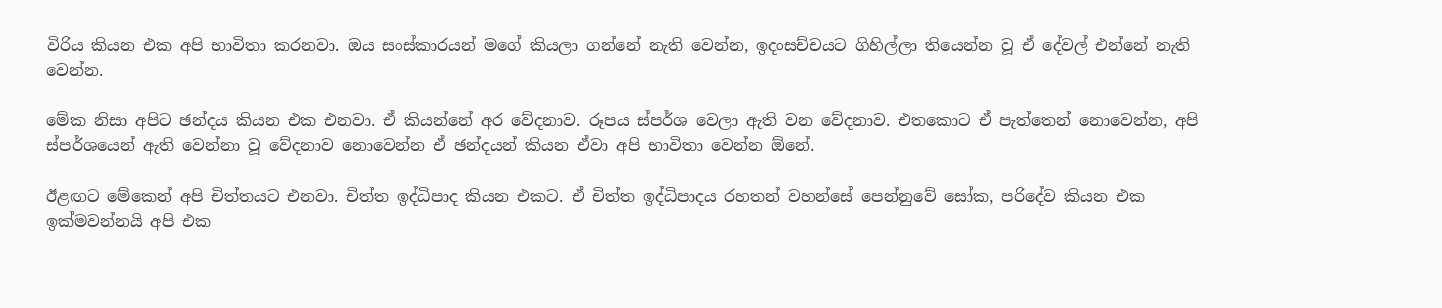විරිය කියන එක අපි භාවිතා කරනවා. ඔය සංස්කාරයන් මගේ කියලා ගන්නේ නැති වෙන්න, ඉදංසච්චයට ගිහිල්ලා තියෙන්න වූ ඒ දේවල් එන්නේ නැති වෙන්න.

මේක නිසා අපිට ඡන්දය කියන එක එනවා. ඒ කියන්නේ අර වේදනාව. රූපය ස්පර්ශ වෙලා ඇති වන වේදනාව. එතකොට ඒ පැත්තෙන් නොවෙන්න, අපි ස්පර්ශයෙන් ඇති වෙන්නා වූ වේදනාව නොවෙන්න ඒ ඡන්දයන් කියන ඒවා අපි භාවිතා වෙන්න ඕනේ.

ඊළඟට මේකෙන් අපි චිත්තයට එනවා. චිත්ත ඉද්ධිපාද කියන එකට. ඒ චිත්ත ඉද්ධිපාදය රහතන් වහන්සේ පෙන්නුවේ සෝක, පරිදේව කියන එක ඉක්මවන්නයි අපි එක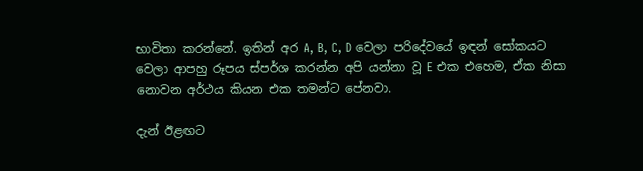භාවිතා කරන්නේ. ඉතින් අර A, B, C, D වෙලා පරිදේවයේ ඉඳන් සෝකයට වෙලා ආපහු රූපය ස්පර්ශ කරන්න අපි යන්නා වූ E එක එහෙම, ඒක නිසා නොවන අර්ථය කියන එක තමන්ට පේනවා.

දැන් ඊළඟට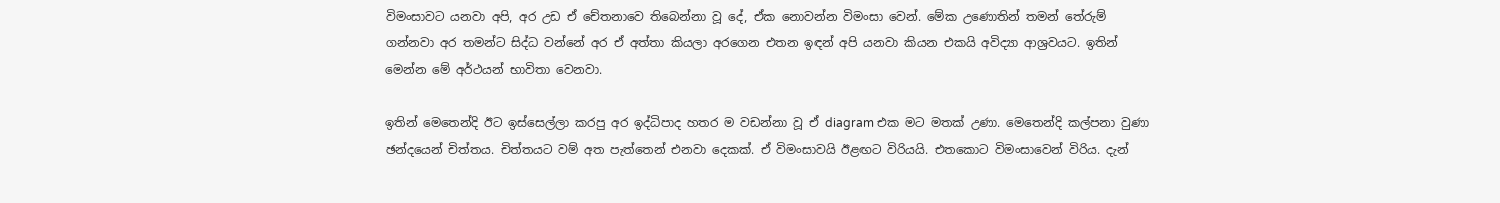විමංසාවට යනවා අපි, අර උඩ ඒ චේතනාවෙ තිබෙන්නා වූ දේ, ඒක නොවන්න විමංසා වෙන්. මේක උණොතින් තමන් තේරුම් ගන්නවා අර තමන්ට සිද්ධ වන්නේ අර ඒ අත්තා කියලා අරගෙන එතන ඉඳන් අපි යනවා කියන එකයි අවිද්‍යා ආශ්‍රවයට. ඉතින් මෙන්න මේ අර්ථයන් භාවිතා වෙනවා.

ඉතින් මෙතෙන්දි ඊට ඉස්සෙල්ලා කරපු අර ඉද්ධිපාද හතර ම වඩන්නා වූ ඒ diagram එක මට මතක් උණා. මෙතෙන්දි කල්පනා වුණා ඡන්දයෙන් චිත්තය. චිත්තයට වම් අත පැත්තෙන් එනවා දෙකක්. ඒ විමංසාවයි ඊළඟට විරියයි. එතකොට විමංසාවෙන් විරිය. දැන්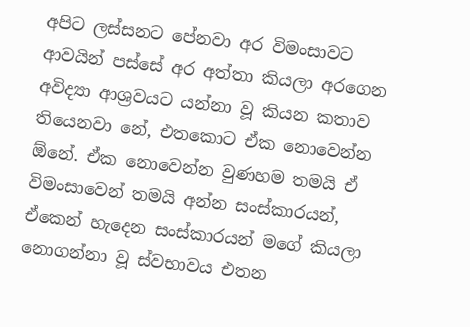අපිට ලස්සනට පේනවා අර විමංසාවට ආවයින් පස්සේ අර අත්තා කියලා අරගෙන අවිද්‍යා ආශ්‍රවයට යන්නා වූ කියන කතාව තියෙනවා නේ, එතකොට ඒක නොවෙන්න ඕනේ. ඒක නොවෙන්න වුණහම තමයි ඒ විමංසාවෙන් තමයි අන්න සංස්කාරයන්, ඒකෙන් හැදෙන සංස්කාරයන් මගේ කියලා නොගන්නා වූ ස්වභාවය එතන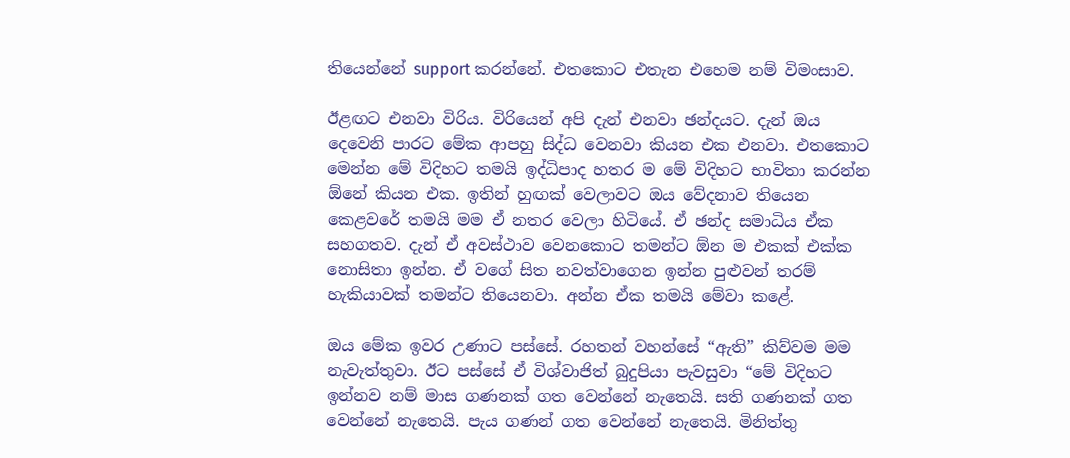තියෙන්නේ support කරන්නේ. එතකොට එතැන එහෙම නම් විමංසාව.

ඊළඟට එනවා විරිය. විරියෙන් අපි දැන් එනවා ඡන්දයට. දැන් ඔය දෙවෙනි පාරට මේක ආපහු සිද්ධ වෙනවා කියන එක එනවා. එතකොට මෙන්න මේ විදිහට තමයි ඉද්ධිපාද හතර ම මේ විදිහට භාවිතා කරන්න ඕනේ කියන එක. ඉතින් හුඟක් වෙලාවට ඔය වේදනාව තියෙන කෙළවරේ තමයි මම ඒ නතර වෙලා හිටියේ. ඒ ඡන්ද සමාධිය ඒක සහගතව. දැන් ඒ අවස්ථාව වෙනකොට තමන්ට ඕන ම එකක් එක්ක නොසිතා ඉන්න. ඒ වගේ සිත නවත්වාගෙන ඉන්න පුළුවන් තරම් හැකියාවක් තමන්ට තියෙනවා. අන්න ඒක තමයි මේවා කළේ.

ඔය මේක ඉවර උණාට පස්සේ. රහතන් වහන්සේ “ඇති” කිව්වම මම නැවැත්තුවා. ඊට පස්සේ ඒ විශ්වාජිත් බුදුපියා පැවසුවා “මේ විදිහට ඉන්නව නම් මාස ගණනක් ගත වෙන්නේ නැතෙයි. සති ගණනක් ගත වෙන්නේ නැතෙයි. පැය ගණන් ගත වෙන්නේ නැතෙයි. මිනිත්තු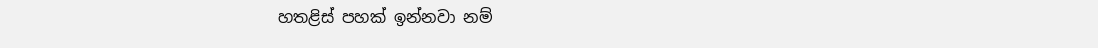හතළිස් පහක් ඉන්නවා නම්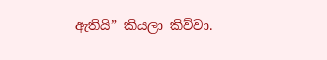ඇතියි” කියලා කිව්වා.